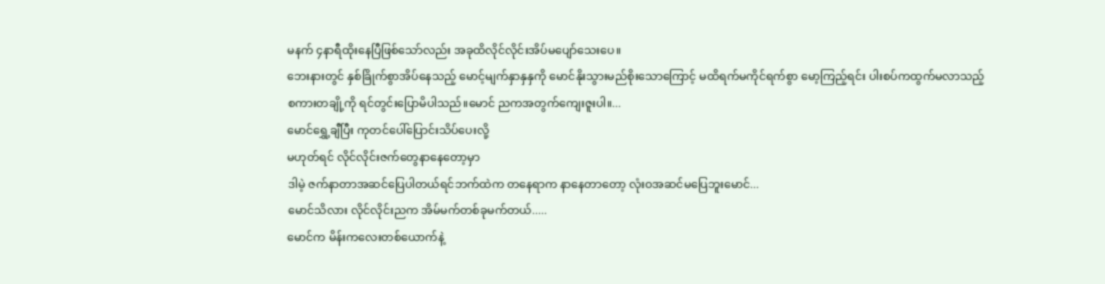မနက် ၄နာရီထိုးနေပြီဖြစ်သော်လည်း အခုထိလိုင်လိုင်းအိပ်မပျော်သေးပေ။
ဘေးနားတွင် နှစ်ခြိုက်စွာအိပ်နေသည့် မောင့်မျက်နှာနှနှကို မောင်နိုးသွားမည်စိုးသောကြောင့် မထိရက်မကိုင်ရက်စွာ မော့ကြည့်ရင်း ပါးစပ်ကထွက်မလာသည့်
စကားတချို့ကို ရင်တွင်းပြောမိပါသည်။မောင် ညကအတွက်ကျေးဇူးပါ။...
မောင်ရွှေ့ချီပြီး ကုတင်ပေါ်ပြောင်းသိပ်ပေးလို့
မဟုတ်ရင် လိုင်လိုင်းဇက်တွေနာနေတော့မှာ
ဒါမဲ့ ဇက်နာတာအဆင်ပြေပါတယ်ရင်ဘက်ထဲက တနေရာက နာနေတာတော့ လုံးဝအဆင်မပြေဘူးမောင်...
မောင်သိလား လိုင်လိုင်းညက အိမ်မက်တစ်ခုမက်တယ်.....
မောင်က မိန်းကလေးတစ်ယောက်နဲ့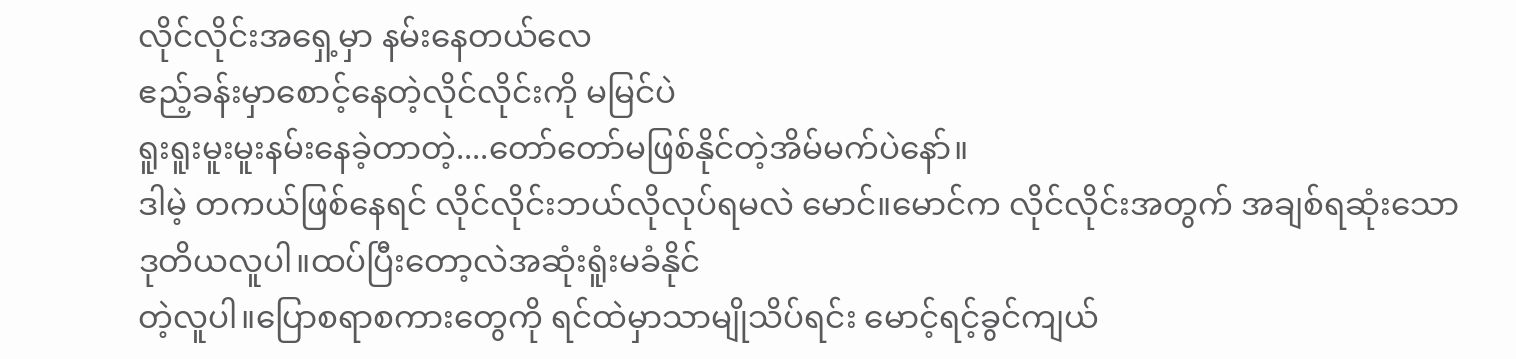လိုင်လိုင်းအရှေ့မှာ နမ်းနေတယ်လေ
ဧည့်ခန်းမှာစောင့်နေတဲ့လိုင်လိုင်းကို မမြင်ပဲ
ရူးရူးမူးမူးနမ်းနေခဲ့တာတဲ့....တော်တော်မဖြစ်နိုင်တဲ့အိမ်မက်ပဲနော်။
ဒါမဲ့ တကယ်ဖြစ်နေရင် လိုင်လိုင်းဘယ်လိုလုပ်ရမလဲ မောင်။မောင်က လိုင်လိုင်းအတွက် အချစ်ရဆုံးသော
ဒုတိယလူပါ။ထပ်ပြီးတော့လဲအဆုံးရူံးမခံနိုင်
တဲ့လူပါ။ပြောစရာစကားတွေကို ရင်ထဲမှာသာမျိုသိပ်ရင်း မောင့်ရင့်ခွင်ကျယ်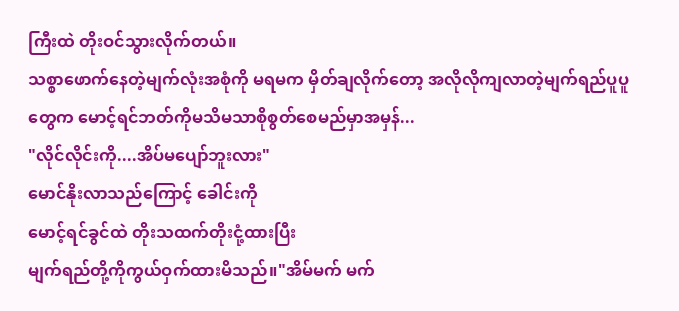ကြီးထဲ တိုးဝင်သွားလိုက်တယ်။
သစ္စာဖောက်နေတဲ့မျက်လုံးအစုံကို မရမက မှိတ်ချလိုက်တော့ အလိုလိုကျလာတဲ့မျက်ရည်ပူပူတွေက မောင့်ရင်ဘတ်ကိုမသိမသာစိုစွတ်စေမည်မှာအမှန်...
"လိုင်လိုင်းကို....အိပ်မပျော်ဘူးလား"
မောင်နိုးလာသည်ကြောင့် ခေါင်းကို
မောင့်ရင်ခွင်ထဲ တိုးသထက်တိုးငုံ့ထားပြီး
မျက်ရည်တို့ကိုကွယ်ဝှက်ထားမိသည်။"အိမ်မက် မက်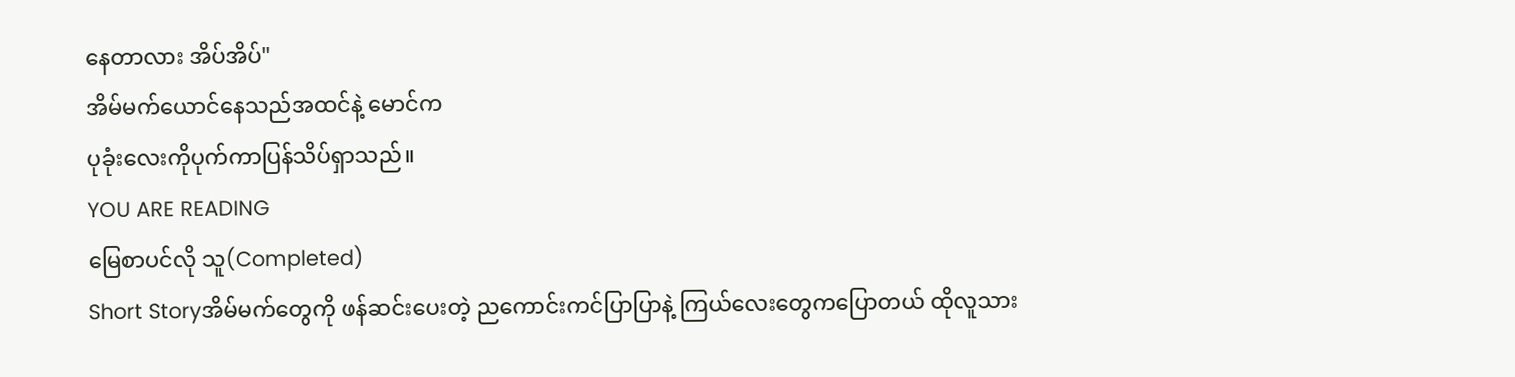နေတာလား အိပ်အိပ်"
အိမ်မက်ယောင်နေသည်အထင်နဲ့ မောင်က
ပုခုံးလေးကိုပုက်ကာပြန်သိပ်ရှာသည်။
YOU ARE READING
မြေစာပင်လို သူ(Completed)
Short Storyအိမ်မက်တွေကို ဖန်ဆင်းပေးတဲ့ ညကောင်းကင်ပြာပြာနဲ့ ကြယ်လေးတွေကပြောတယ် ထိုလူသား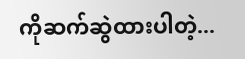ကိုဆက်ဆွဲထားပါတဲ့...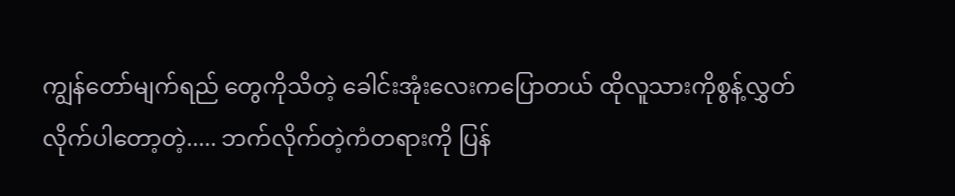ကျွန်တော်မျက်ရည် တွေကိုသိတဲ့ ခေါင်းအုံးလေးကပြောတယ် ထိုလူသားကိုစွန့်လွှတ်လိုက်ပါတော့တဲ့..... ဘက်လိုက်တဲ့ကံတရားကို ပြန်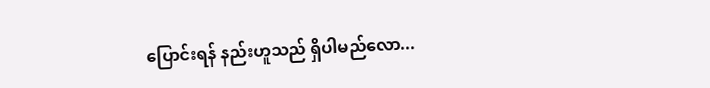ပြောင်းရန် နည်းဟူသည် ရှိပါမည်လော...